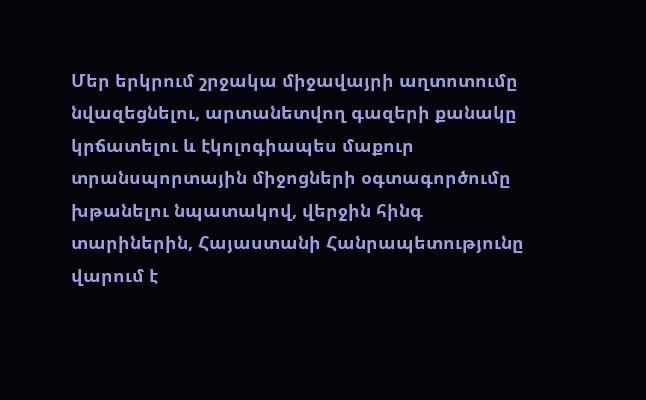Մեր երկրում շրջակա միջավայրի աղտոտումը նվազեցնելու, արտանետվող գազերի քանակը կրճատելու և էկոլոգիապես մաքուր տրանսպորտային միջոցների օգտագործումը խթանելու նպատակով, վերջին հինգ տարիներին, Հայաստանի Հանրապետությունը վարում է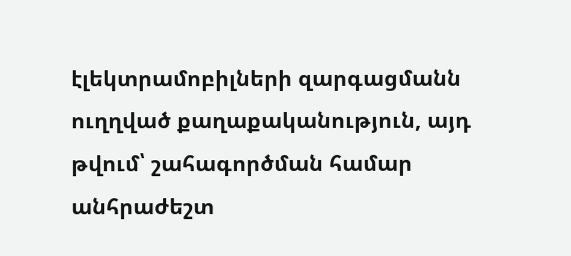էլեկտրամոբիլների զարգացմանն ուղղված քաղաքականություն, այդ թվում՝ շահագործման համար անհրաժեշտ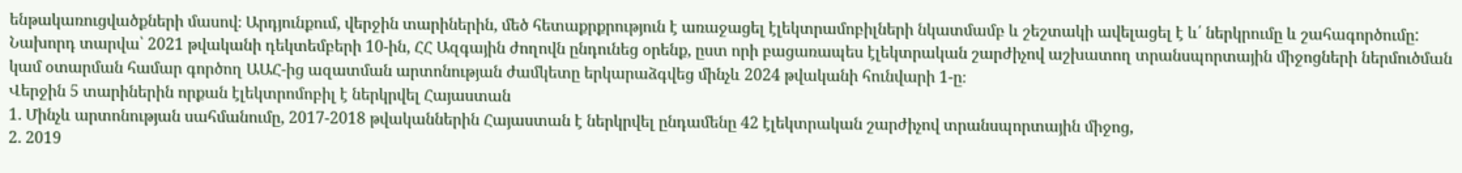ենթակառուցվածքների մասով։ Արդյունքում, վերջին տարիներին, մեծ հետաքրքրություն է առաջացել էլեկտրամոբիլների նկատմամբ և շեշտակի ավելացել է և՛ ներկրումը և շահագործումը:
Նախորդ տարվա՝ 2021 թվականի դեկտեմբերի 10-ին, ՀՀ Ազգային ժողովն ընդունեց օրենք, ըստ որի բացառապես էլեկտրական շարժիչով աշխատող տրանսպորտային միջոցների ներմուծման կամ օտարման համար գործող ԱԱՀ-ից ազատման արտոնության ժամկետը երկարաձգվեց մինչև 2024 թվականի հունվարի 1-ը։
Վերջին 5 տարիներին որքան էլեկտրոմոբիլ է ներկրվել Հայաստան
1․ Մինչև արտոնության սահմանումը, 2017-2018 թվականներին Հայաստան է ներկրվել ընդամենը 42 էլեկտրական շարժիչով տրանսպորտային միջոց,
2․ 2019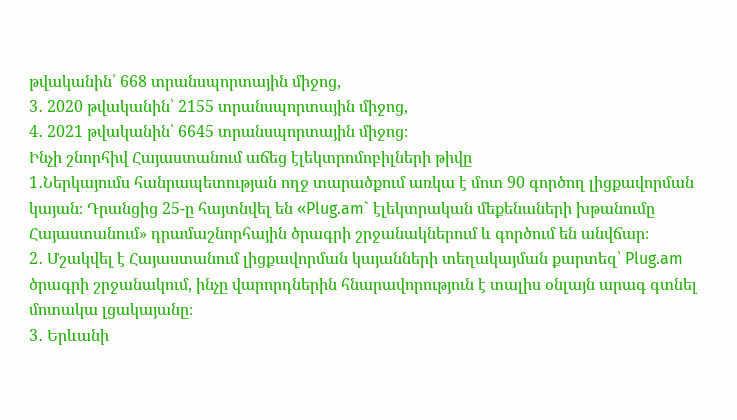թվականին՝ 668 տրանսպորտային միջոց,
3․ 2020 թվականին՝ 2155 տրանսպորտային միջոց,
4․ 2021 թվականին՝ 6645 տրանսպորտային միջոց։
Ինչի շնորհիվ Հայաստանում աճեց էլեկտրոմոբիլների թիվը
1․Ներկայումս հանրապետության ողջ տարածքում առկա է մոտ 90 գործող լիցքավորման կայան։ Դրանցից 25-ը հայտնվել են «Plug.am` էլեկտրական մեքենաների խթանումը Հայաստանում» դրամաշնորհային ծրագրի շրջանակներում և գործում են անվճար։
2․ Մշակվել է Հայաստանում լիցքավորման կայանների տեղակայման քարտեզ՝ Plug.am ծրագրի շրջանակում, ինչը վարորդներին հնարավորություն է տալիս օնլայն արագ գտնել մոտակա լցակայանը։
3․ Երևանի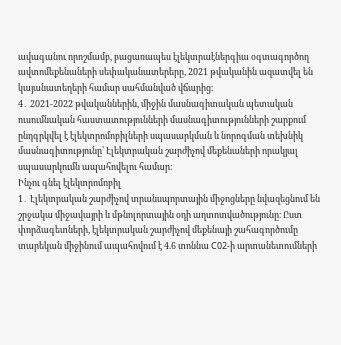ավագանու որոշմամբ, բացառապես էլեկտրաէներգիա օգտագործող ավտոմեքենաների սեփականատերերը, 2021 թվականին ազատվել են կայանատեղերի համար սահմանված վճարից։
4․ 2021-2022 թվականներին, միջին մասնագիտական պետական ուսումնական հաստատությունների մասնագիտությունների շարքում ընդգրկվել է էլեկտրոմոբիլների սպասարկման և նորոգման տեխնիկ մասնագիտությունը՝ Էլեկտրական շարժիչով մեքենաների որակյալ սպասարկումն ապահովելու համար։
Ինչու գնել էլեկտրոմոբիլ
1․ Էլեկտրական շարժիչով տրանսպորտային միջոցները նվազեցնում են շրջակա միջավայրի և մթնոլորտային օդի աղտոտվածությունը։ Ըստ փորձագետների, էլեկտրական շարժիչով մեքենայի շահագործումը տարեկան միջինում ապահովում է 4.6 տոննա C02-ի արտանետումների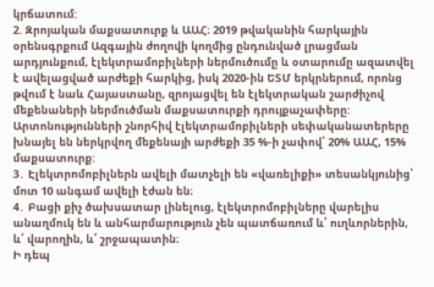կրճատում:
2. Զրոյական մաքսատուրք և ԱԱՀ։ 2019 թվականին հարկային օրենսգրքում Ազգային ժողովի կողմից ընդունված լրացման արդյունքում, էլեկտրամոբիլների ներմուծումը և օտարումը ազատվել է ավելացված արժեքի հարկից, իսկ 2020-ին ԵՏՄ երկրներում, որոնց թվում է նաև Հայաստանը, զրոյացվել են էլեկտրական շարժիչով մեքենաների ներմուծման մաքսատուրքի դրույքաչափերը: Արտոնությունների շնորհիվ էլեկտրամոբիլների սեփականատերերը խնայել են ներկրվող մեքենայի արժեքի 35 %-ի չափով՝ 20% ԱԱՀ, 15% մաքսատուրք:
3․ Էլեկտրոմոբիլներն ավելի մատչելի են «վառելիքի» տեսանկյունից՝ մոտ 10 անգամ ավելի էժան են։
4․ Բացի քիչ ծախսատար լինելուց, էլեկտրոմոբիլները վարելիս անաղմուկ են և անհարմարություն չեն պատճառում և՛ ուղևորներին, և՛ վարողին, և՛ շրջապատին։
Ի դեպ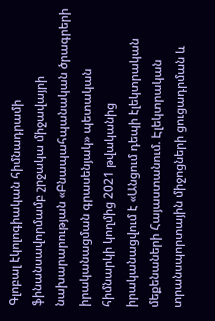Գլոբալ էկոլոգիական հիմնադրամի ֆինանսավորմամբ շրջակա միջավայրի նախարարության «Բնապահպանական ծրագրերի իրականացման գրասենյակ» պետական հիմնարկի կողմից 2021 թվականից իրականացվում է «Անցում դեպի էլեկտրական մեքենաների Հայաստանում. Էլեկտրական տրանսպորտային միջոցների ցուցադրման և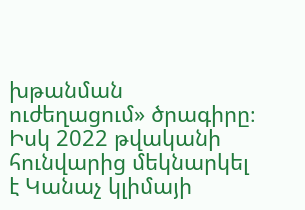խթանման ուժեղացում» ծրագիրը։ Իսկ 2022 թվականի հունվարից մեկնարկել է Կանաչ կլիմայի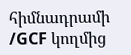հիմնադրամի /GCF կողմից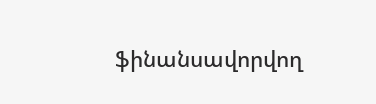ֆինանսավորվող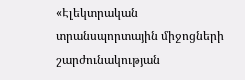«Էլեկտրական տրանսպորտային միջոցների շարժունակության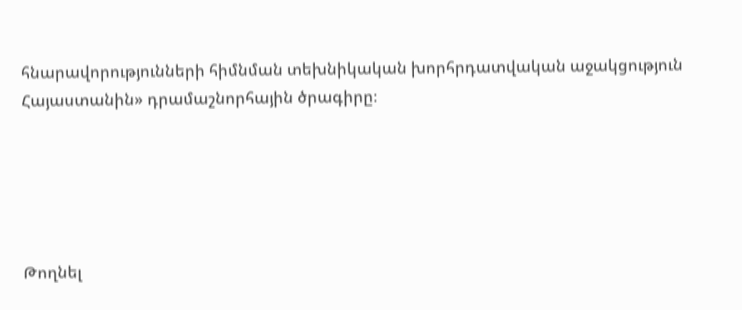հնարավորությունների հիմնման տեխնիկական խորհրդատվական աջակցություն Հայաստանին» դրամաշնորհային ծրագիրը։





Թողնել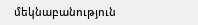մեկնաբանություն